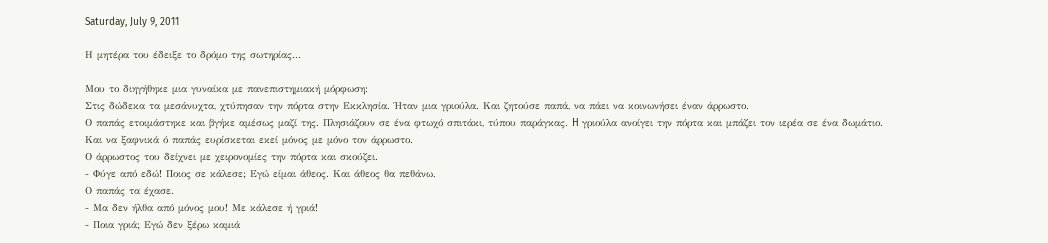Saturday, July 9, 2011

Η μητέρα του έδειξε το δρόμο της σωτηρίας...

Μου το διηγήθηκε μια γυναίκα με πανεπιστημιακή μόρφωση:
Στις δώδεκα τα μεσάνυχτα, χτύπησαν την πόρτα στην Εκκλησία. Ήταν μια γριούλα. Και ζητούσε παπά, να πάει να κοινωνήσει έναν άρρωστο.
Ο παπάς ετοιμάστηκε και βγήκε αμέσως μαζί της. Πλησιάζουν σε ένα φτωχό σπιτάκι, τύπου παράγκας. H γριούλα ανοίγει την πόρτα και μπάζει τον ιερέα σε ένα δωμάτιο.
Και να ξαφνικά ό παπάς ευρίσκεται εκεί μόνος με μόνο τον άρρωστο.
Ο άρρωστος του δείχνει με χειρονομίες την πόρτα και σκούζει.
- Φύγε από εδώ! Ποιος σε κάλεσε; Εγώ είμαι άθεος. Και άθεος θα πεθάνω.
Ο παπάς τα έχασε.
- Μα δεν ήλθα από μόνος μου! Με κάλεσε ή γριά!
- Ποια γριά; Εγώ δεν ξέρω καμιά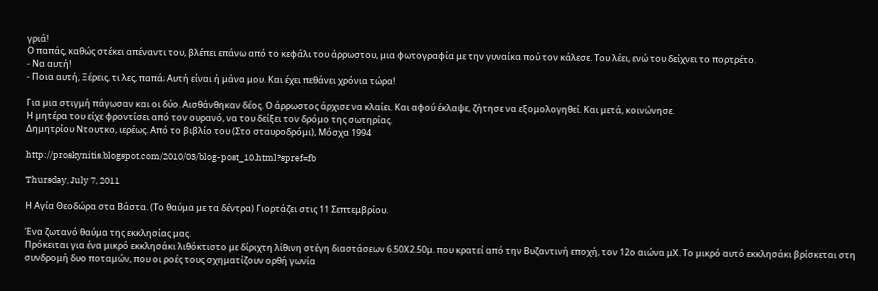γριά!
Ο παπάς, καθώς στέκει απέναντι του, βλέπει επάνω από το κεφάλι του άρρωστου, μια φωτογραφία με την γυναίκα πού τον κάλεσε. Του λέει, ενώ του δείχνει το πορτρέτο.
- Να αυτή!
- Ποια αυτή, Ξέρεις, τι λες, παπά; Αυτή είναι ή μάνα μου. Και έχει πεθάνει χρόνια τώρα!

Για μια στιγμή πάγωσαν και οι δύο. Αισθάνθηκαν δέος. Ο άρρωστος άρχισε να κλαίει. Και αφού έκλαψε, ζήτησε να εξομολογηθεί. Και μετά, κοινώνησε.
Η μητέρα του είχε φροντίσει από τον ουρανό, να του δείξει τον δρόμο της σωτηρίας.
Δημητρίου Ντουτκο, ιερέως. Από το βιβλίο του (Στο σταυροδρόμι), Μόσχα 1994

http://proskynitis.blogspot.com/2010/03/blog-post_10.html?spref=fb

Thursday, July 7, 2011

Η Αγία Θεοδώρα στα Βάστα. (Το θαύμα με τα δέντρα) Γιορτάζει στις 11 Σεπτεμβρίου.

Ένα ζωτανό θαύμα της εκκλησίας μας.
Πρόκειται για ένα μικρό εκκλησάκι λιθόκτιστο με δίριχτη λίθινη στέγη διαστάσεων 6.50Χ2.50μ. που κρατεί από την Βυζαντινή εποχή, τον 12ο αιώνα μΧ. Το μικρό αυτό εκκλησάκι βρίσκεται στη συνδρομή δυο ποταμών, που οι ροές τους σχηματίζουν ορθή γωνία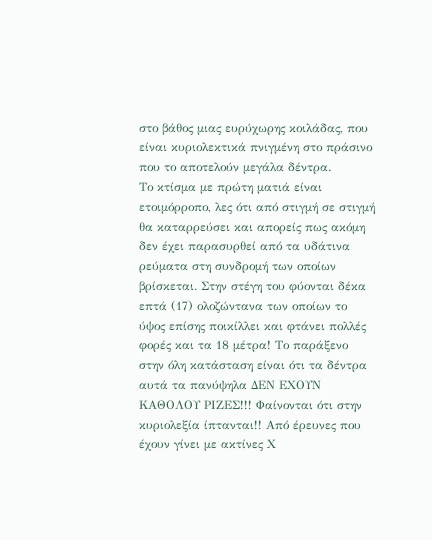στο βάθος μιας ευρύχωρης κοιλάδας, που είναι κυριολεκτικά πνιγμένη στο πράσινο που το αποτελούν μεγάλα δέντρα.
Το κτίσμα με πρώτη ματιά είναι ετοιμόρροπο, λες ότι από στιγμή σε στιγμή θα καταρρεύσει και απορείς πως ακόμη δεν έχει παρασυρθεί από τα υδάτινα ρεύματα στη συνδρομή των οποίων βρίσκεται. Στην στέγη του φύονται δέκα επτά (17) ολοζώντανα των οποίων το ύψος επίσης ποικίλλει και φτάνει πολλές φορές και τα 18 μέτρα! Το παράξενο στην όλη κατάσταση είναι ότι τα δέντρα αυτά τα πανύψηλα ΔΕΝ ΕΧΟΥΝ ΚΑΘΟΛΟΥ ΡΙΖΕΣ!!! Φαίνονται ότι στην κυριολεξία ίπτανται!! Από έρευνες που έχουν γίνει με ακτίνες Χ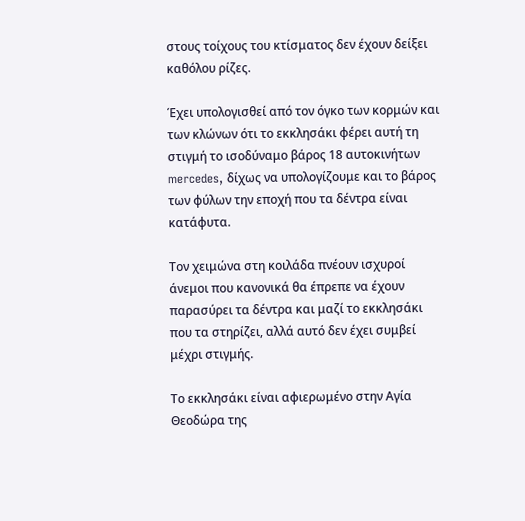στους τοίχους του κτίσματος δεν έχουν δείξει καθόλου ρίζες.

Έχει υπολογισθεί από τον όγκο των κορμών και των κλώνων ότι το εκκλησάκι φέρει αυτή τη στιγμή το ισοδύναμο βάρος 18 αυτοκινήτων mercedes, δίχως να υπολογίζουμε και το βάρος των φύλων την εποχή που τα δέντρα είναι κατάφυτα.

Τον χειμώνα στη κοιλάδα πνέουν ισχυροί άνεμοι που κανονικά θα έπρεπε να έχουν παρασύρει τα δέντρα και μαζί το εκκλησάκι που τα στηρίζει, αλλά αυτό δεν έχει συμβεί μέχρι στιγμής.

Το εκκλησάκι είναι αφιερωμένο στην Αγία Θεοδώρα της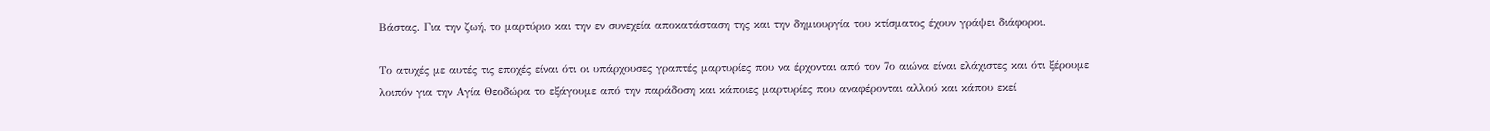Βάστας. Για την ζωή, το μαρτύριο και την εν συνεχεία αποκατάσταση της και την δημιουργία του κτίσματος έχουν γράψει διάφοροι.

Το ατυχές με αυτές τις εποχές είναι ότι οι υπάρχουσες γραπτές μαρτυρίες που να έρχονται από τον 7ο αιώνα είναι ελάχιστες και ότι ξέρουμε λοιπόν για την Αγία Θεοδώρα το εξάγουμε από την παράδοση και κάποιες μαρτυρίες που αναφέρονται αλλού και κάπου εκεί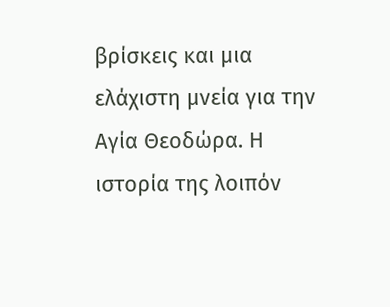βρίσκεις και μια ελάχιστη μνεία για την Αγία Θεοδώρα. Η ιστορία της λοιπόν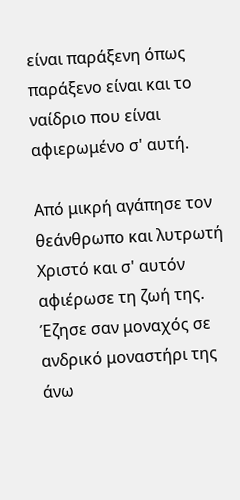είναι παράξενη όπως παράξενο είναι και το ναίδριο που είναι αφιερωμένο σ' αυτή.

Από μικρή αγάπησε τον θεάνθρωπο και λυτρωτή Χριστό και σ' αυτόν αφιέρωσε τη ζωή της. Έζησε σαν μοναχός σε ανδρικό μοναστήρι της άνω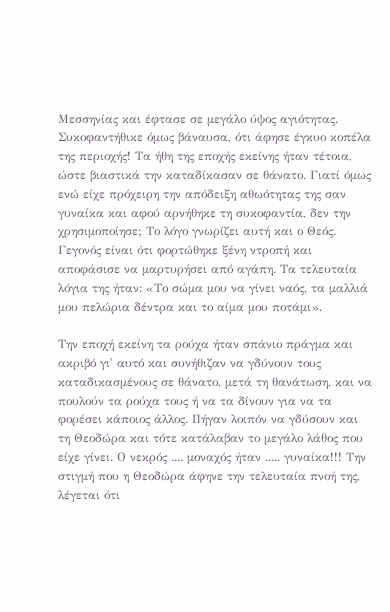Μεσσηνίας και έφτασε σε μεγάλο ύψος αγιότητας. Συκοφαντήθικε όμως βάναυσα, ότι άφησε έγκυο κοπέλα της περιοχής! Τα ήθη της εποχής εκείνης ήταν τέτοια, ώστε βιαστικά την καταδίκασαν σε θάνατο. Γιατί όμως ενώ είχε πρόχειρη την απόδειξη αθωότητας της σαν γυναίκα και αφού αρνήθηκε τη συκοφαντία, δεν την χρησιμοποίησε; Το λόγο γνωρίζει αυτή και ο Θεός. Γεγονός είναι ότι φορτώθηκε ξένη ντροπή και αποφάσισε να μαρτυρήσει από αγάπη. Τα τελευταία λόγια της ήταν: «Το σώμα μου να γίνει ναός, τα μαλλιά μου πελώρια δέντρα και το αίμα μου ποτάμι».

Την εποχή εκείνη τα ρούχα ήταν σπάνιο πράγμα και ακριβό γι' αυτό και συνήθιζαν να γδύνουν τους καταδικασμένους σε θάνατο, μετά τη θανάτωση, και να πουλούν τα ρούχα τους ή να τα δίνουν για να τα φορέσει κάποιος άλλος. Πήγαν λοιπόν να γδύσουν και τη Θεοδώρα και τότε κατάλαβαν το μεγάλο λάθος που είχε γίνει. Ο νεκρός .... μοναχός ήταν ..... γυναίκα!!! Την στιγμή που η Θεοδώρα άφηνε την τελευταία πνοή της, λέγεται ότι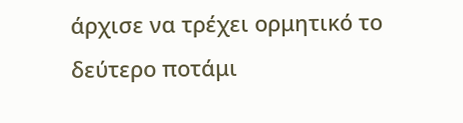άρχισε να τρέχει ορμητικό το δεύτερο ποτάμι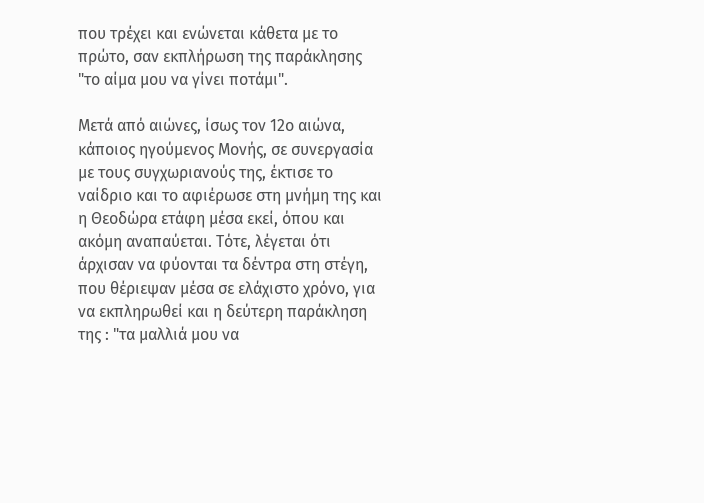που τρέχει και ενώνεται κάθετα με το πρώτο, σαν εκπλήρωση της παράκλησης "το αίμα μου να γίνει ποτάμι".

Μετά από αιώνες, ίσως τον 12ο αιώνα, κάποιος ηγούμενος Μονής, σε συνεργασία με τους συγχωριανούς της, έκτισε το ναίδριο και το αφιέρωσε στη μνήμη της και η Θεοδώρα ετάφη μέσα εκεί, όπου και ακόμη αναπαύεται. Τότε, λέγεται ότι άρχισαν να φύονται τα δέντρα στη στέγη, που θέριεψαν μέσα σε ελάχιστο χρόνο, για να εκπληρωθεί και η δεύτερη παράκληση της : "τα μαλλιά μου να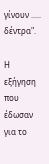γίνουν ..... δέντρα".

Η εξήγηση που έδωσαν για το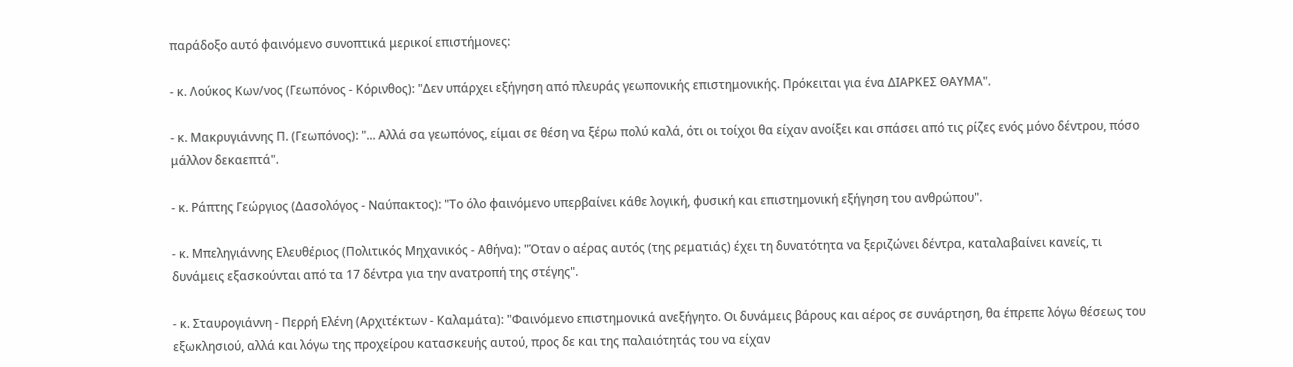παράδοξο αυτό φαινόμενο συνοπτικά μερικοί επιστήμονες:

- κ. Λούκος Κων/νος (Γεωπόνος - Κόρινθος): "Δεν υπάρχει εξήγηση από πλευράς γεωπονικής επιστημονικής. Πρόκειται για ένα ΔΙΑΡΚΕΣ ΘΑΥΜΑ".

- κ. Μακρυγιάννης Π. (Γεωπόνος): "... Αλλά σα γεωπόνος, είμαι σε θέση να ξέρω πολύ καλά, ότι οι τοίχοι θα είχαν ανοίξει και σπάσει από τις ρίζες ενός μόνο δέντρου, πόσο μάλλον δεκαεπτά".

- κ. Ράπτης Γεώργιος (Δασολόγος - Ναύπακτος): "Το όλο φαινόμενο υπερβαίνει κάθε λογική, φυσική και επιστημονική εξήγηση του ανθρώπου".

- κ. Μπεληγιάννης Ελευθέριος (Πολιτικός Μηχανικός - Αθήνα): "Όταν ο αέρας αυτός (της ρεματιάς) έχει τη δυνατότητα να ξεριζώνει δέντρα, καταλαβαίνει κανείς, τι δυνάμεις εξασκούνται από τα 17 δέντρα για την ανατροπή της στέγης".

- κ. Σταυρογιάννη - Περρή Ελένη (Αρχιτέκτων - Καλαμάτα): "Φαινόμενο επιστημονικά ανεξήγητο. Οι δυνάμεις βάρους και αέρος σε συνάρτηση, θα έπρεπε λόγω θέσεως του εξωκλησιού, αλλά και λόγω της προχείρου κατασκευής αυτού, προς δε και της παλαιότητάς του να είχαν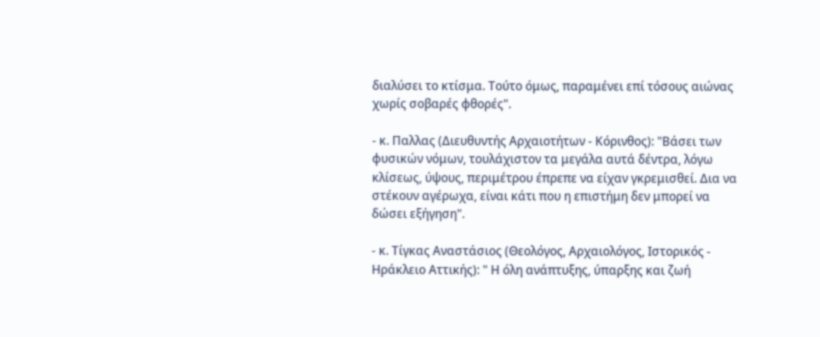διαλύσει το κτίσμα. Τούτο όμως, παραμένει επί τόσους αιώνας χωρίς σοβαρές φθορές".

- κ. Παλλας (Διευθυντής Αρχαιοτήτων - Κόρινθος): "Βάσει των φυσικών νόμων, τουλάχιστον τα μεγάλα αυτά δέντρα, λόγω κλίσεως, ύψους, περιμέτρου έπρεπε να είχαν γκρεμισθεί. Δια να στέκουν αγέρωχα, είναι κάτι που η επιστήμη δεν μπορεί να δώσει εξήγηση".

- κ. Τίγκας Αναστάσιος (Θεολόγος, Αρχαιολόγος, Ιστορικός - Ηράκλειο Αττικής): " Η όλη ανάπτυξης, ύπαρξης και ζωή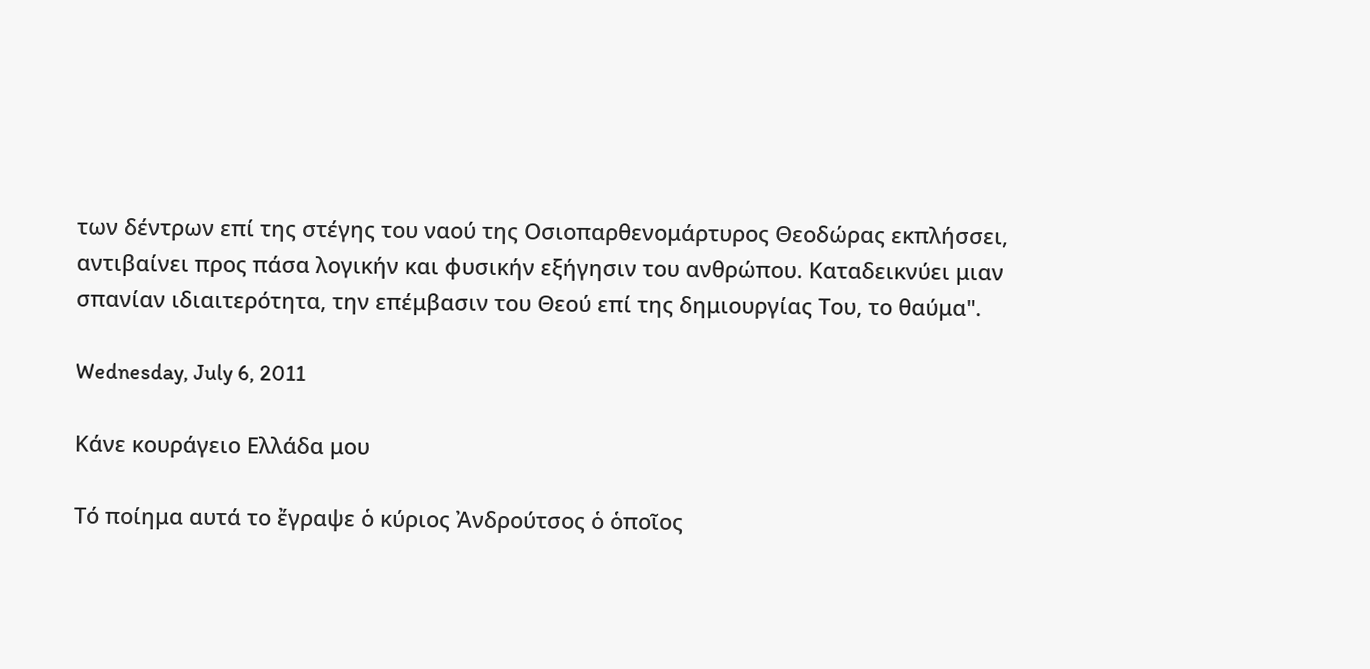των δέντρων επί της στέγης του ναού της Οσιοπαρθενομάρτυρος Θεοδώρας εκπλήσσει, αντιβαίνει προς πάσα λογικήν και φυσικήν εξήγησιν του ανθρώπου. Καταδεικνύει μιαν σπανίαν ιδιαιτερότητα, την επέμβασιν του Θεού επί της δημιουργίας Του, το θαύμα".

Wednesday, July 6, 2011

Κάνε κουράγειο Ελλάδα μου

Τό ποίημα αυτά το ἔγραψε ὁ κύριος Ἀνδρούτσος ὁ ὁποῖος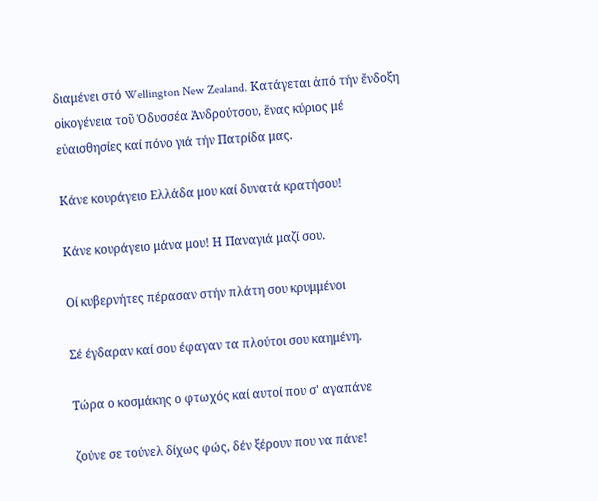διαμένει στό Wellington New Zealand. Κατάγεται ἀπό τήν ἔνδοξη οἰκογένεια τοῦ Ὀδυσσέα Ἀνδρούτσου, ἕνας κύριος μέ εὐαισθησίες καί πόνο γιά τήν Πατρίδα μας.

Κάνε κουράγειο Ελλάδα μου καί δυνατά κρατήσου!

Κάνε κουράγειο μάνα μου! Η Παναγιά μαζί σου.

Οί κυβερνήτες πέρασαν στήν πλάτη σου κρυμμένοι

Σέ έγδαραν καί σου έφαγαν τα πλούτοι σου καημένη.

Τώρα ο κοσμάκης ο φτωχός καί αυτοί που σ' αγαπάνε

ζούνε σε τούνελ δίχως φώς, δέν ξέρουν που να πάνε!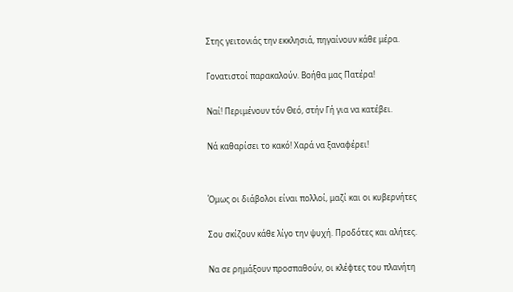Στης γειτονιάς την εκκλησιά, πηγαίνουν κάθε μέρα.

Γονατιστοί παρακαλούν. Βοήθα μας Πατέρα!

Ναί! Περιμένουν τόν Θεό, στήν Γή για να κατέβει.

Νά καθαρίσει το κακό! Χαρά να ξαναφέρει!


Όμως οι διάβολοι είναι πολλοί, μαζί και οι κυβερνήτες

Σου σκίζουν κάθε λίγο την ψυχή. Προδότες και αλήτες.

Να σε ρημάξουν προσπαθούν, οι κλέφτες του πλανήτη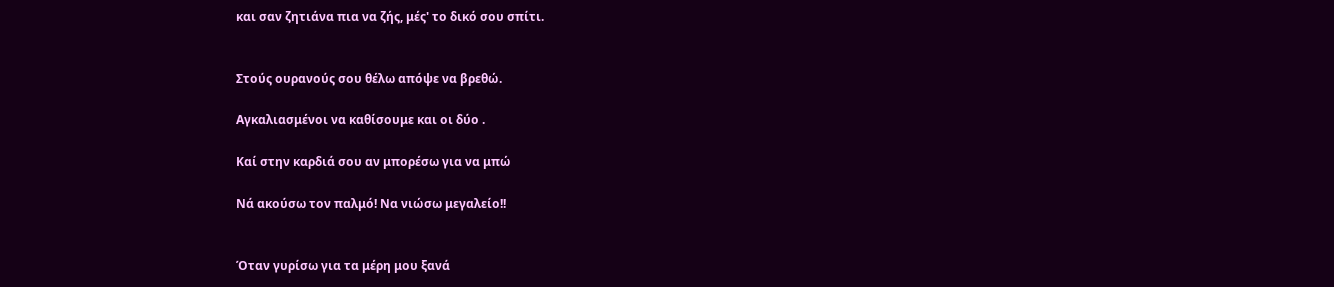και σαν ζητιάνα πια να ζής, μές' το δικό σου σπίτι.


Στούς ουρανούς σου θέλω απόψε να βρεθώ.

Αγκαλιασμένοι να καθίσουμε και οι δύο .

Καί στην καρδιά σου αν μπορέσω για να μπώ

Νά ακούσω τον παλμό! Να νιώσω μεγαλείο!!


Όταν γυρίσω για τα μέρη μου ξανά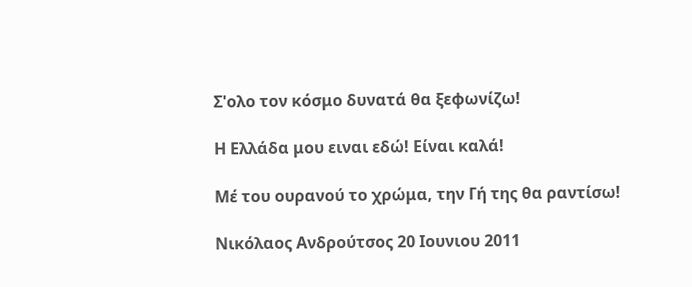Σ'ολο τον κόσμο δυνατά θα ξεφωνίζω!

Η Ελλάδα μου ειναι εδώ! Είναι καλά!

Μέ του ουρανού το χρώμα, την Γή της θα ραντίσω!

Νικόλαος Ανδρούτσος 20 Ιουνιου 2011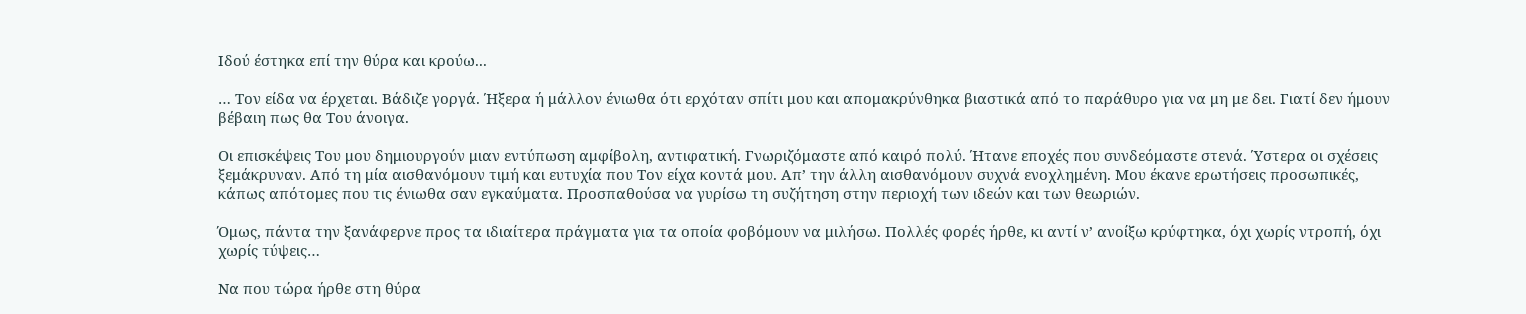Ιδού έστηκα επί την θύρα και κρούω...

… Τον είδα να έρχεται. Βάδιζε γοργά. Ήξερα ή μάλλον ένιωθα ότι ερχόταν σπίτι μου και απομακρύνθηκα βιαστικά από το παράθυρο για να μη με δει. Γιατί δεν ήμουν βέβαιη πως θα Του άνοιγα.

Οι επισκέψεις Του μου δημιουργούν μιαν εντύπωση αμφίβολη, αντιφατική. Γνωριζόμαστε από καιρό πολύ. Ήτανε εποχές που συνδεόμαστε στενά. Ύστερα οι σχέσεις ξεμάκρυναν. Από τη μία αισθανόμουν τιμή και ευτυχία που Τον είχα κοντά μου. Απ’ την άλλη αισθανόμουν συχνά ενοχλημένη. Μου έκανε ερωτήσεις προσωπικές, κάπως απότομες που τις ένιωθα σαν εγκαύματα. Προσπαθούσα να γυρίσω τη συζήτηση στην περιοχή των ιδεών και των θεωριών.

Όμως, πάντα την ξανάφερνε προς τα ιδιαίτερα πράγματα για τα οποία φοβόμουν να μιλήσω. Πολλές φορές ήρθε, κι αντί ν’ ανοίξω κρύφτηκα, όχι χωρίς ντροπή, όχι χωρίς τύψεις…

Να που τώρα ήρθε στη θύρα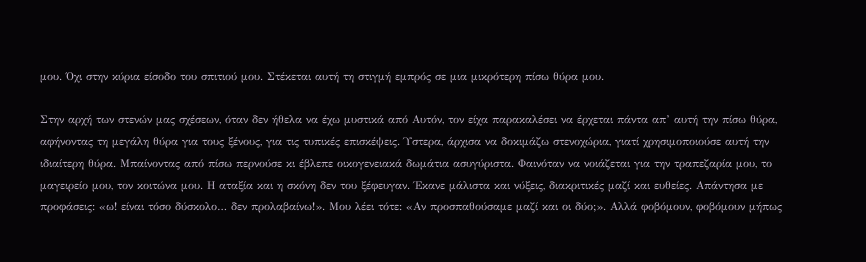μου. Όχι στην κύρια είσοδο του σπιτιού μου. Στέκεται αυτή τη στιγμή εμπρός σε μια μικρότερη πίσω θύρα μου.

Στην αρχή των στενών μας σχέσεων, όταν δεν ήθελα να έχω μυστικά από Αυτόν, τον είχα παρακαλέσει να έρχεται πάντα απ’ αυτή την πίσω θύρα, αφήνοντας τη μεγάλη θύρα για τους ξένους, για τις τυπικές επισκέψεις. Ύστερα, άρχισα να δοκιμάζω στενοχώρια, γιατί χρησιμοποιούσε αυτή την ιδιαίτερη θύρα. Μπαίνοντας από πίσω περνούσε κι έβλεπε οικογενειακά δωμάτια ασυγύριστα. Φαινόταν να νοιάζεται για την τραπεζαρία μου, το μαγειρείο μου, τον κοιτώνα μου. Η αταξία και η σκόνη δεν του ξέφευγαν. Έκανε μάλιστα και νύξεις, διακριτικές μαζί και ευθείες. Απάντησα με προφάσεις: «ω! είναι τόσο δύσκολο… δεν προλαβαίνω!». Μου λέει τότε: «Αν προσπαθούσαμε μαζί και οι δύο;». Αλλά φοβόμουν, φοβόμουν μήπως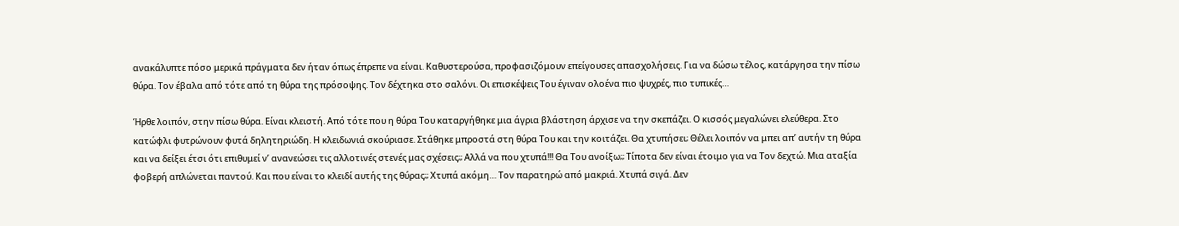ανακάλυπτε πόσο μερικά πράγματα δεν ήταν όπως έπρεπε να είναι. Καθυστερούσα, προφασιζόμουν επείγουσες απασχολήσεις. Για να δώσω τέλος, κατάργησα την πίσω θύρα. Τον έβαλα από τότε από τη θύρα της πρόσοψης. Τον δέχτηκα στο σαλόνι. Οι επισκέψεις Του έγιναν ολοένα πιο ψυχρές, πιο τυπικές…

Ήρθε λοιπόν, στην πίσω θύρα. Είναι κλειστή. Από τότε που η θύρα Του καταργήθηκε μια άγρια βλάστηση άρχισε να την σκεπάζει. Ο κισσός μεγαλώνει ελεύθερα. Στο κατώφλι φυτρώνουν φυτά δηλητηριώδη. Η κλειδωνιά σκούριασε. Στάθηκε μπροστά στη θύρα Του και την κοιτάζει. Θα χτυπήσει; Θέλει λοιπόν να μπει απ’ αυτήν τη θύρα και να δείξει έτσι ότι επιθυμεί ν’ ανανεώσει τις αλλοτινές στενές μας σχέσεις;; Αλλά να που χτυπά!!! Θα Του ανοίξω;; Τίποτα δεν είναι έτοιμο για να Τον δεχτώ. Μια αταξία φοβερή απλώνεται παντού. Και που είναι το κλειδί αυτής της θύρας;; Χτυπά ακόμη… Τον παρατηρώ από μακριά. Χτυπά σιγά. Δεν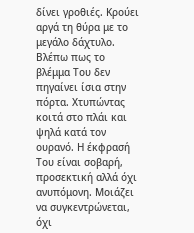δίνει γροθιές. Κρούει αργά τη θύρα με το μεγάλο δάχτυλο. Βλέπω πως το βλέμμα Του δεν πηγαίνει ίσια στην πόρτα. Χτυπώντας κοιτά στο πλάι και ψηλά κατά τον ουρανό. Η έκφρασή Του είναι σοβαρή, προσεκτική αλλά όχι ανυπόμονη. Μοιάζει να συγκεντρώνεται, όχι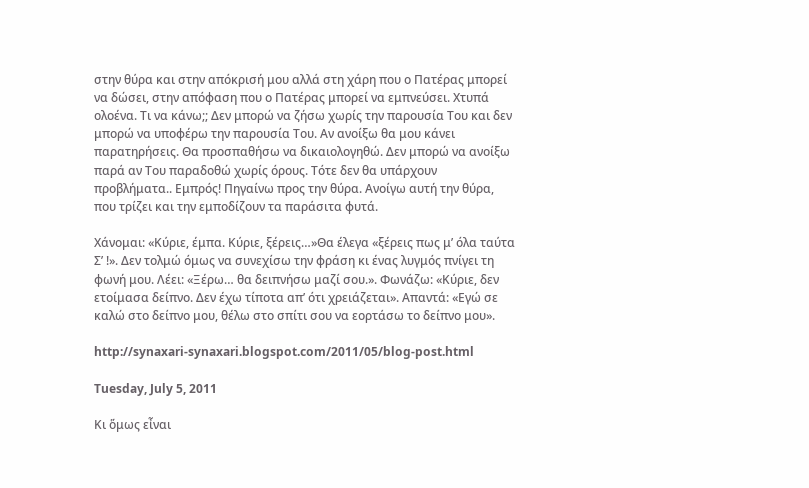στην θύρα και στην απόκρισή μου αλλά στη χάρη που ο Πατέρας μπορεί να δώσει, στην απόφαση που ο Πατέρας μπορεί να εμπνεύσει. Χτυπά ολοένα. Τι να κάνω;; Δεν μπορώ να ζήσω χωρίς την παρουσία Του και δεν μπορώ να υποφέρω την παρουσία Του. Αν ανοίξω θα μου κάνει παρατηρήσεις. Θα προσπαθήσω να δικαιολογηθώ. Δεν μπορώ να ανοίξω παρά αν Του παραδοθώ χωρίς όρους. Τότε δεν θα υπάρχουν προβλήματα.. Εμπρός! Πηγαίνω προς την θύρα. Ανοίγω αυτή την θύρα, που τρίζει και την εμποδίζουν τα παράσιτα φυτά.

Χάνομαι: «Κύριε, έμπα. Κύριε, ξέρεις…»Θα έλεγα «ξέρεις πως μ’ όλα ταύτα Σ’ !». Δεν τολμώ όμως να συνεχίσω την φράση κι ένας λυγμός πνίγει τη φωνή μου. Λέει: «Ξέρω… θα δειπνήσω μαζί σου.». Φωνάζω: «Κύριε, δεν ετοίμασα δείπνο. Δεν έχω τίποτα απ’ ότι χρειάζεται». Απαντά: «Εγώ σε καλώ στο δείπνο μου, θέλω στο σπίτι σου να εορτάσω το δείπνο μου».

http://synaxari-synaxari.blogspot.com/2011/05/blog-post.html

Tuesday, July 5, 2011

Κι ὅμως εἶναι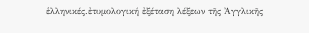ἑλληνικές.ἐτυμολογική ἐξέταση λέξεων τῆς Ἀγγλικῆς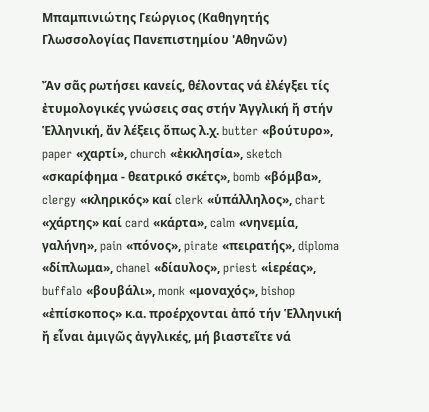Μπαμπινιώτης Γεώργιος (Καθηγητής Γλωσσολογίας Πανεπιστημίου 'Αθηνῶν)

Ἄν σᾶς ρωτήσει κανείς, θέλοντας νά ἐλέγξει τίς ἐτυμολογικές γνώσεις σας στήν Ἀγγλική ἤ στήν Ἑλληνική, ἄν λέξεις ὅπως λ.χ. butter «βούτυρο», paper «χαρτί», church «ἐκκλησία», sketch «σκαρίφημα - θεατρικό σκέτς», bomb «βόμβα», clergy «κληρικός» καί clerk «ὑπάλληλος», chart «χάρτης» καί card «κάρτα», calm «νηνεμία, γαλήνη», pain «πόνος», pirate «πειρατής», diploma «δίπλωμα», chanel «δίαυλος», priest «ἱερέας», buffalo «βουβάλι», monk «μοναχός», bishop «ἐπίσκοπος» κ.α. προέρχονται ἀπό τήν Ἑλληνική ἤ εἶναι ἀμιγῶς ἀγγλικές, μή βιαστεῖτε νά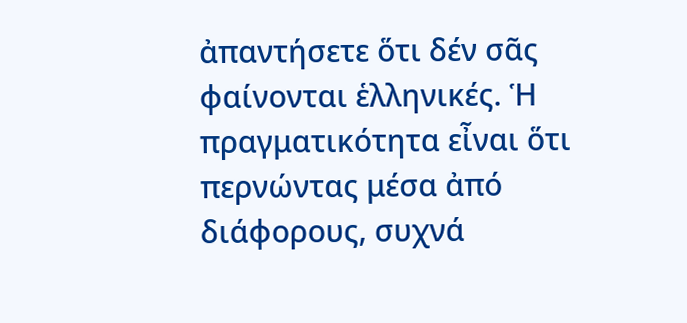ἀπαντήσετε ὅτι δέν σᾶς φαίνονται ἑλληνικές. Ἡ πραγματικότητα εἶναι ὅτι περνώντας μέσα ἀπό διάφορους, συχνά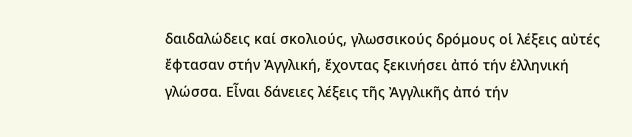δαιδαλώδεις καί σκολιούς, γλωσσικούς δρόμους οἱ λέξεις αὐτές ἔφτασαν στήν Ἀγγλική, ἔχοντας ξεκινήσει ἀπό τήν ἑλληνική γλώσσα. Εἶναι δάνειες λέξεις τῆς Ἀγγλικῆς ἀπό τήν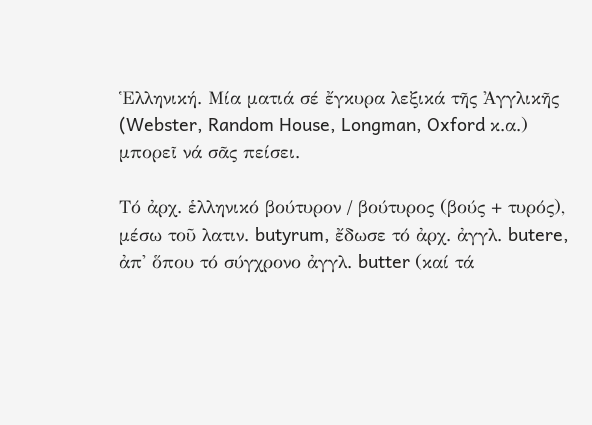Ἑλληνική. Μία ματιά σέ ἔγκυρα λεξικά τῆς Ἀγγλικῆς (Webster, Random House, Longman, Oxford κ.α.) μπορεῖ νά σᾶς πείσει.

Τό ἀρχ. ἑλληνικό βούτυρον / βούτυρος (βούς + τυρός), μέσω τοῦ λατιν. butyrum, ἔδωσε τό ἀρχ. ἀγγλ. butere, ἀπ' ὅπου τό σύγχρονο ἀγγλ. butter (καί τά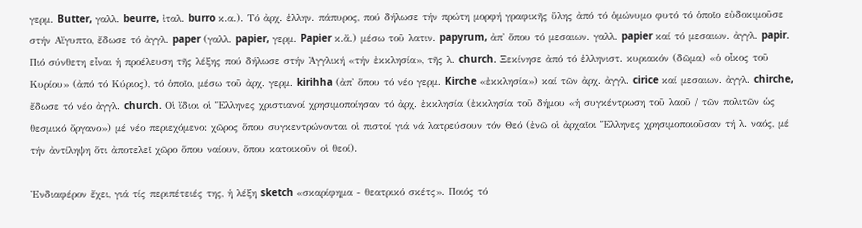γερμ. Butter, γαλλ. beurre, ἰταλ. burro κ.α.). Τό ἀρχ. ἑλλην. πάπυρος, πού δήλωσε τήν πρώτη μορφή γραφικῆς ὕλης ἀπό τό ὁμώνυμο φυτό τό ὁποῖο εὐδοκιμοῦσε στήν Αἴγυπτο, ἔδωσε τό ἀγγλ. paper (γαλλ. papier, γερμ. Papier κ.ἄ.) μέσω τοῦ λατιν. papyrum, ἀπ' ὅπου τό μεσαιων. γαλλ. papier καί τό μεσαιων. ἀγγλ. papir. Πιό σύνθετη εἶναι ἡ προέλευση τῆς λέξης πού δήλωσε στήν Ἀγγλική «τήν ἐκκλησία», τῆς λ. church. Ξεκίνησε ἀπό τό ἑλληνιστ. κυριακόν (δῶμα) «ὁ οἶκος τοῦ Κυρίου» (ἀπό τό Κύριος), τό ὁποῖο, μέσω τοῦ ἀρχ. γερμ. kirihha (ἀπ' ὅπου τό νέο γερμ. Kirche «ἐκκλησία») καί τῶν ἀρχ. ἀγγλ. cirice καί μεσαιων. ἀγγλ. chirche, ἔδωσε τό νέο ἀγγλ. church. Οἱ ἴδιοι οἱ Ἕλληνες χριστιανοί χρησιμοποίησαν τό ἀρχ. ἐκκλησία (ἐκκλησία τοῦ δήμου «ἡ συγκέντρωση τοῦ λαοῦ / τῶν πολιτῶν ὡς θεσμικό ὄργανο») μέ νέο περιεχόμενο: χῶρος ὅπου συγκεντρώνονται οἱ πιστοί γιά νά λατρεύσουν τόν Θεό (ἐνῶ οἱ ἀρχαῖοι Ἕλληνες χρησιμοποιοῦσαν τή λ. ναός, μέ τήν ἀντίληψη ὅτι ἀποτελεῖ χῶρο ὅπου ναίουν, ὅπου κατοικοῦν οἱ θεοί).

Ἐνδιαφέρον ἔχει, γιά τίς περιπέτειές της, ἡ λέξη sketch «σκαρίφημα - θεατρικό σκέτς». Ποιός τό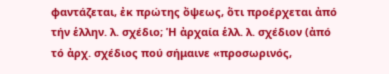φαντάζεται, ἐκ πρώτης ὄψεως, ὅτι προέρχεται ἀπό τήν ἑλλην. λ. σχέδιο; Ἡ ἀρχαία ἑλλ. λ. σχέδιον (ἀπό τό ἀρχ. σχέδιος πού σήμαινε «προσωρινός,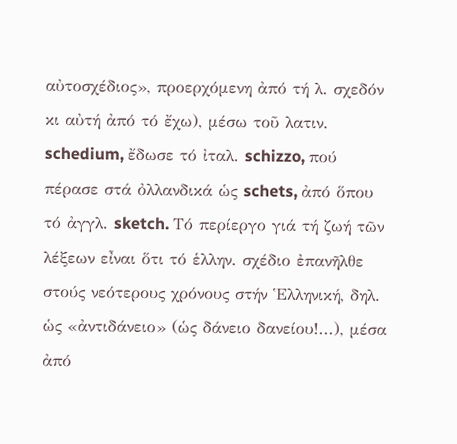αὐτοσχέδιος», προερχόμενη ἀπό τή λ. σχεδόν κι αὐτή ἀπό τό ἔχω), μέσω τοῦ λατιν. schedium, ἔδωσε τό ἰταλ. schizzo, πού πέρασε στά ὀλλανδικά ὡς schets, ἀπό ὅπου τό ἀγγλ. sketch. Τό περίεργο γιά τή ζωή τῶν λέξεων εἶναι ὅτι τό ἑλλην. σχέδιο ἐπανῆλθε στούς νεότερους χρόνους στήν Ἑλληνική, δηλ. ὡς «ἀντιδάνειο» (ὡς δάνειο δανείου!...), μέσα ἀπό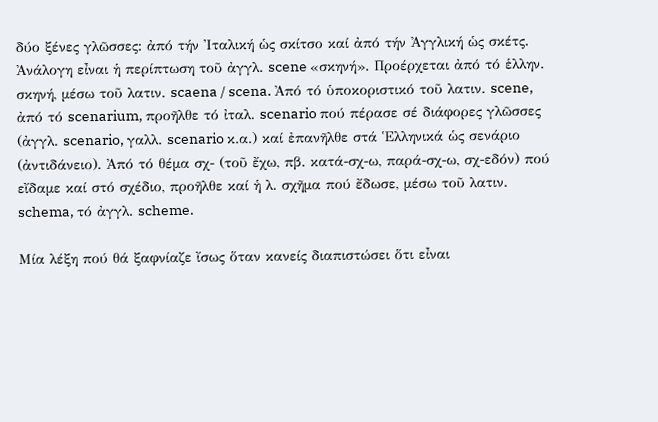δύο ξένες γλῶσσες: ἀπό τήν Ἰταλική ὡς σκίτσο καί ἀπό τήν Ἀγγλική ὡς σκέτς.
Ἀνάλογη εἶναι ἡ περίπτωση τοῦ ἀγγλ. scene «σκηνή». Προέρχεται ἀπό τό ἑλλην. σκηνή, μέσω τοῦ λατιν. scaena / scena. Ἀπό τό ὑποκοριστικό τοῦ λατιν. scene, ἀπό τό scenarium, προῆλθε τό ἰταλ. scenario πού πέρασε σέ διάφορες γλῶσσες (ἀγγλ. scenario, γαλλ. scenario κ.α.) καί ἐπανῆλθε στά Ἑλληνικά ὡς σενάριο (ἀντιδάνειο). Ἀπό τό θέμα σχ- (τοῦ ἔχω, πβ. κατά-σχ-ω, παρά-σχ-ω, σχ-εδόν) πού εἴδαμε καί στό σχέδιο, προῆλθε καί ἡ λ. σχῆμα πού ἔδωσε, μέσω τοῦ λατιν. schema, τό ἀγγλ. scheme.

Μία λέξη πού θά ξαφνίαζε ἴσως ὅταν κανείς διαπιστώσει ὅτι εἶναι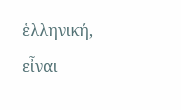ἑλληνική, εἶναι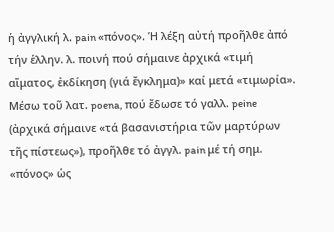ἡ ἀγγλική λ. pain «πόνος». Ἡ λέξη αὐτή προῆλθε ἀπό τήν ἑλλην. λ. ποινή πού σήμαινε ἀρχικά «τιμή αἵματος, ἐκδίκηση (γιά ἔγκλημα)» καί μετά «τιμωρία». Μέσω τοῦ λατ. poena, πού ἔδωσε τό γαλλ. peine (ἀρχικά σήμαινε «τά βασανιστήρια τῶν μαρτύρων τῆς πίστεως»), προῆλθε τό ἀγγλ. pain μέ τή σημ. «πόνος» ὡς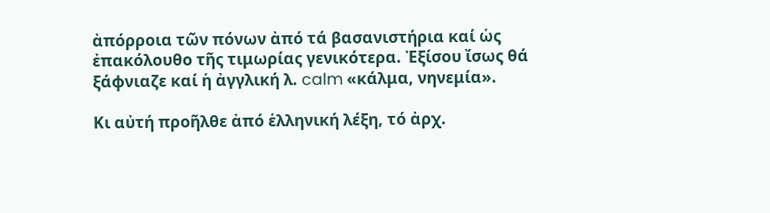ἀπόρροια τῶν πόνων ἀπό τά βασανιστήρια καί ὡς ἐπακόλουθο τῆς τιμωρίας γενικότερα. Ἐξίσου ἴσως θά ξάφνιαζε καί ἡ ἀγγλική λ. calm «κάλμα, νηνεμία».

Κι αὐτή προῆλθε ἀπό ἑλληνική λέξη, τό ἀρχ.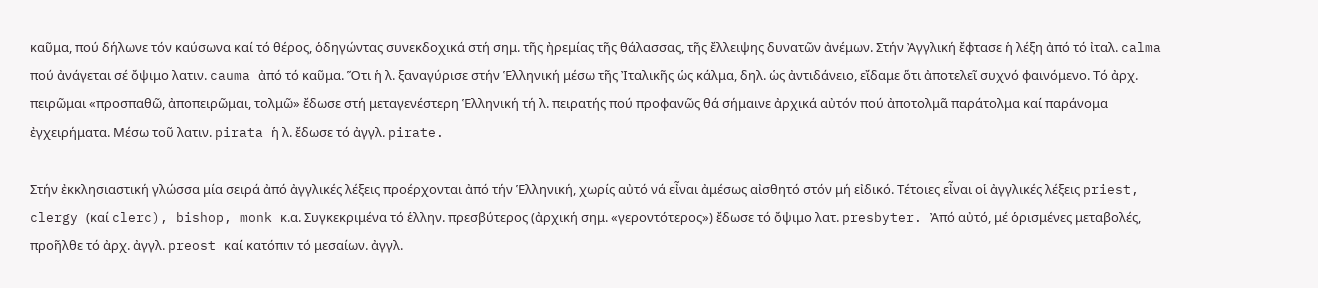καῦμα, πού δήλωνε τόν καύσωνα καί τό θέρος, ὁδηγώντας συνεκδοχικά στή σημ. τῆς ἠρεμίας τῆς θάλασσας, τῆς ἔλλειψης δυνατῶν ἀνέμων. Στήν Ἀγγλική ἔφτασε ἡ λέξη ἀπό τό ἰταλ. calma πού ἀνάγεται σέ ὄψιμο λατιν. cauma ἀπό τό καῦμα. Ὅτι ἡ λ. ξαναγύρισε στήν Ἑλληνική μέσω τῆς Ἰταλικῆς ὡς κάλμα, δηλ. ὡς ἀντιδάνειο, εἴδαμε ὅτι ἀποτελεῖ συχνό φαινόμενο. Τό ἀρχ. πειρῶμαι «προσπαθῶ, ἀποπειρῶμαι, τολμῶ» ἔδωσε στή μεταγενέστερη Ἑλληνική τή λ. πειρατής πού προφανῶς θά σήμαινε ἀρχικά αὐτόν πού ἀποτολμᾶ παράτολμα καί παράνομα ἐγχειρήματα. Μέσω τοῦ λατιν. pirata ἡ λ. ἔδωσε τό ἀγγλ. pirate.

Στήν ἐκκλησιαστική γλώσσα μία σειρά ἀπό ἀγγλικές λέξεις προέρχονται ἀπό τήν Ἑλληνική, χωρίς αὐτό νά εἶναι ἀμέσως αἰσθητό στόν μή εἰδικό. Τέτοιες εἶναι οἱ ἀγγλικές λέξεις priest, clergy (καί clerc), bishop, monk κ.α. Συγκεκριμένα τό ἑλλην. πρεσβύτερος (ἀρχική σημ. «γεροντότερος») ἔδωσε τό ὄψιμο λατ. presbyter. Ἀπό αὐτό, μέ ὁρισμένες μεταβολές, προῆλθε τό ἀρχ. ἀγγλ. preost καί κατόπιν τό μεσαίων. ἀγγλ.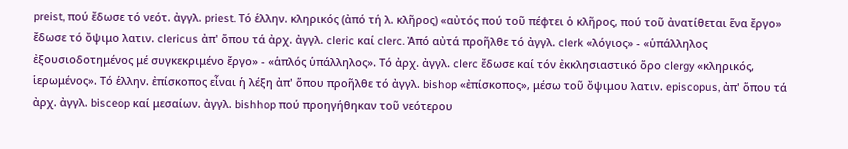preist, πού ἔδωσε τό νεότ. ἀγγλ. priest. Τό ἑλλην. κληρικός (ἀπό τή λ. κλῆρος) «αὐτός πού τοῦ πέφτει ὁ κλῆρος, πού τοῦ ἀνατίθεται ἕνα ἔργο» ἔδωσε τό ὄψιμο λατιν. clericus ἀπ' ὅπου τά ἀρχ. ἀγγλ. cleric καί clerc. Ἀπό αὐτά προῆλθε τό ἀγγλ. clerk «λόγιος» - «ὑπάλληλος ἐξουσιοδοτημένος μέ συγκεκριμένο ἔργο» - «ἁπλός ὑπάλληλος». Τό ἀρχ. ἀγγλ. clerc ἔδωσε καί τόν ἐκκλησιαστικό ὅρο clergy «κληρικός, ἱερωμένος». Τό ἑλλην. ἐπίσκοπος εἶναι ἡ λέξη ἀπ' ὅπου προῆλθε τό ἀγγλ. bishop «ἐπίσκοπος», μέσω τοῦ ὄψιμου λατιν. episcopus, ἀπ' ὅπου τά ἀρχ. ἀγγλ. bisceop καί μεσαίων. ἀγγλ. bishhop πού προηγήθηκαν τοῦ νεότερου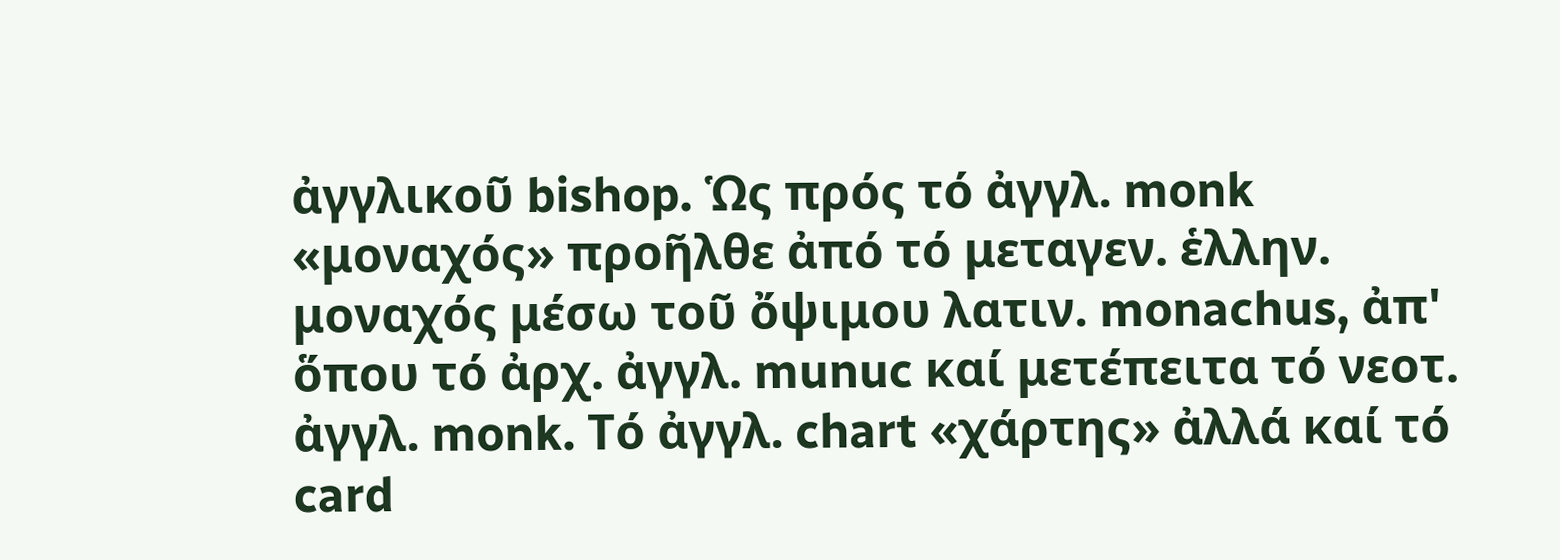ἀγγλικοῦ bishop. Ὡς πρός τό ἀγγλ. monk «μοναχός» προῆλθε ἀπό τό μεταγεν. ἑλλην. μοναχός μέσω τοῦ ὄψιμου λατιν. monachus, ἀπ' ὅπου τό ἀρχ. ἀγγλ. munuc καί μετέπειτα τό νεοτ. ἀγγλ. monk. Τό ἀγγλ. chart «χάρτης» ἀλλά καί τό card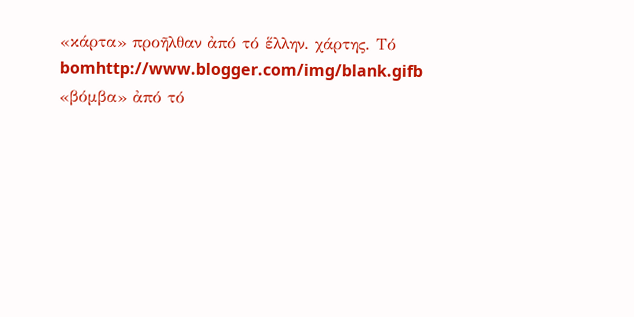«κάρτα» προῆλθαν ἀπό τό ἕλλην. χάρτης. Τό bomhttp://www.blogger.com/img/blank.gifb «βόμβα» ἀπό τό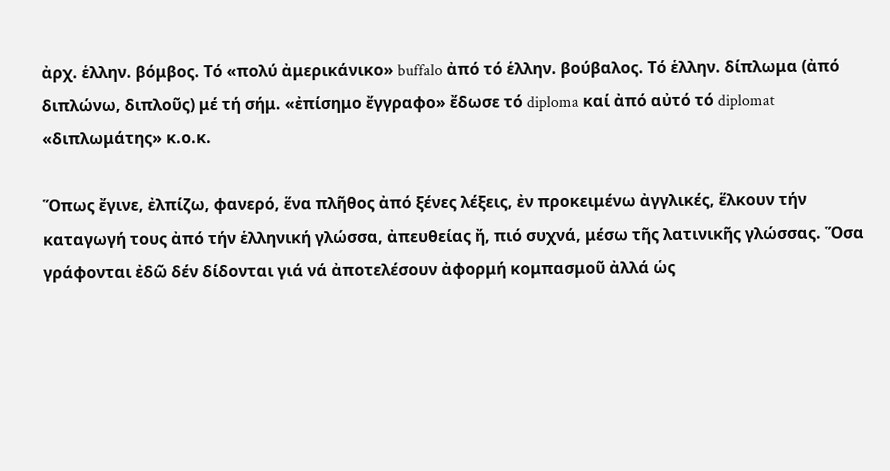ἀρχ. ἑλλην. βόμβος. Τό «πολύ ἀμερικάνικο» buffalo ἀπό τό ἑλλην. βούβαλος. Τό ἑλλην. δίπλωμα (ἀπό διπλώνω, διπλοῦς) μέ τή σήμ. «ἐπίσημο ἔγγραφο» ἔδωσε τό diploma καί ἀπό αὐτό τό diplomat «διπλωμάτης» κ.ο.κ.

Ὅπως ἔγινε, ἐλπίζω, φανερό, ἕνα πλῆθος ἀπό ξένες λέξεις, ἐν προκειμένω ἀγγλικές, ἕλκουν τήν καταγωγή τους ἀπό τήν ἑλληνική γλώσσα, ἀπευθείας ἤ, πιό συχνά, μέσω τῆς λατινικῆς γλώσσας. Ὅσα γράφονται ἐδῶ δέν δίδονται γιά νά ἀποτελέσουν ἀφορμή κομπασμοῦ ἀλλά ὡς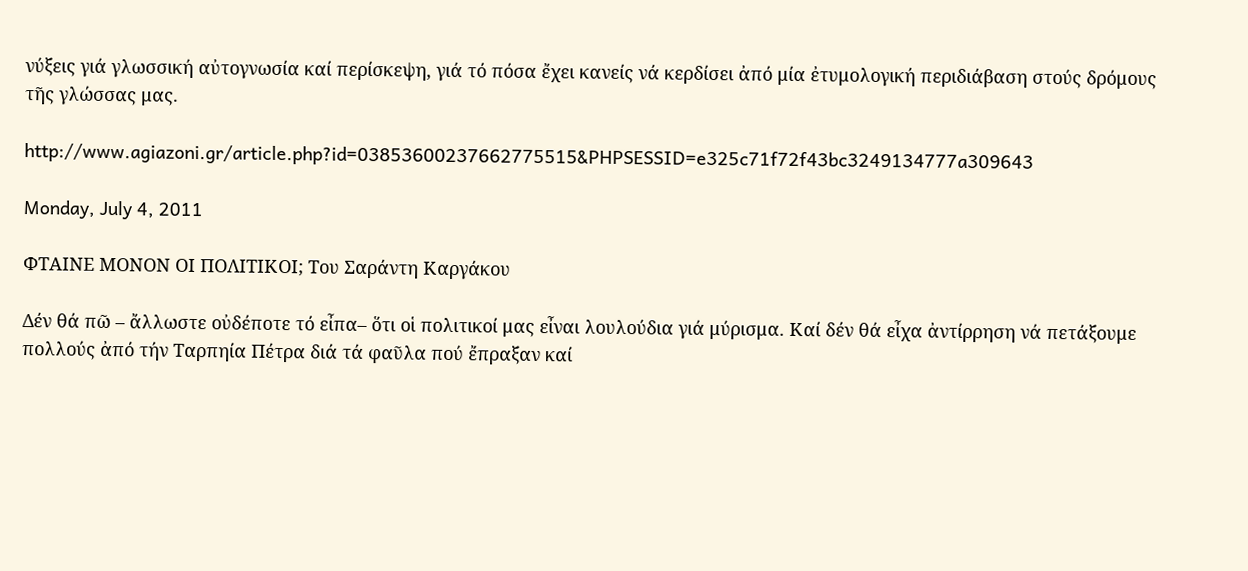νύξεις γιά γλωσσική αὐτογνωσία καί περίσκεψη, γιά τό πόσα ἔχει κανείς νά κερδίσει ἀπό μία ἐτυμολογική περιδιάβαση στούς δρόμους τῆς γλώσσας μας.

http://www.agiazoni.gr/article.php?id=03853600237662775515&PHPSESSID=e325c71f72f43bc3249134777a309643

Monday, July 4, 2011

ΦΤΑΙΝΕ ΜΟΝΟΝ ΟΙ ΠΟΛΙΤΙΚΟΙ; Του Σαράντη Καργάκου

Δέν θά πῶ – ἄλλωστε οὐδέποτε τό εἶπα– ὅτι οἱ πολιτικοί μας εἶναι λουλούδια γιά μύρισμα. Καί δέν θά εἶχα ἀντίρρηση νά πετάξουμε πολλούς ἀπό τήν Ταρπηία Πέτρα διά τά φαῦλα πού ἔπραξαν καί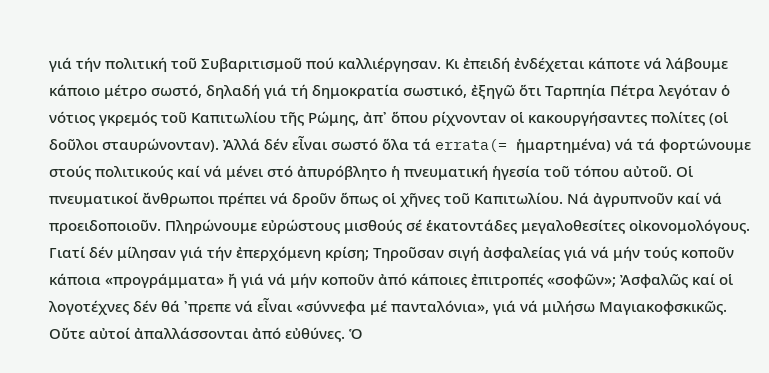γιά τήν πολιτική τοῦ Συβαριτισμοῦ πού καλλιέργησαν. Κι ἐπειδή ἐνδέχεται κάποτε νά λάβουμε κάποιο μέτρο σωστό, δηλαδή γιά τή δημοκρατία σωστικό, ἐξηγῶ ὅτι Ταρπηία Πέτρα λεγόταν ὁ νότιος γκρεμός τοῦ Καπιτωλίου τῆς Ρώμης, ἀπ᾽ ὅπου ρίχνονταν οἱ κακουργήσαντες πολίτες (οἱ δοῦλοι σταυρώνονταν). Ἀλλά δέν εἶναι σωστό ὅλα τά errata(= ἡμαρτημένα) νά τά φορτώνουμε στούς πολιτικούς καί νά μένει στό ἀπυρόβλητο ἡ πνευματική ἡγεσία τοῦ τόπου αὐτοῦ. Οἱ πνευματικοί ἄνθρωποι πρέπει νά δροῦν ὅπως οἱ χῆνες τοῦ Καπιτωλίου. Νά ἀγρυπνοῦν καί νά προειδοποιοῦν. Πληρώνουμε εὐρώστους μισθούς σέ ἑκατοντάδες μεγαλοθεσίτες οἰκονομολόγους. Γιατί δέν μίλησαν γιά τήν ἐπερχόμενη κρίση; Τηροῦσαν σιγή ἀσφαλείας γιά νά μήν τούς κοποῦν κάποια «προγράμματα» ἤ γιά νά μήν κοποῦν ἀπό κάποιες ἐπιτροπές «σοφῶν»; Ἀσφαλῶς καί οἱ λογοτέχνες δέν θά ᾽πρεπε νά εἶναι «σύννεφα μέ πανταλόνια», γιά νά μιλήσω Μαγιακοφσκικῶς. Οὔτε αὐτοί ἀπαλλάσσονται ἀπό εὐθύνες. Ὁ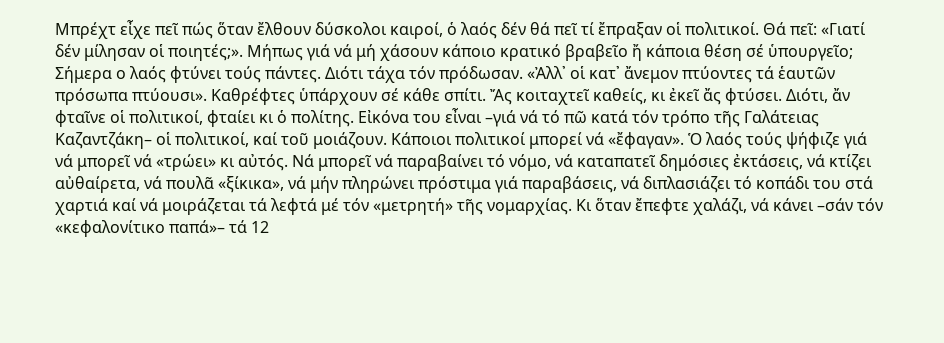Μπρέχτ εἶχε πεῖ πώς ὅταν ἔλθουν δύσκολοι καιροί, ὁ λαός δέν θά πεῖ τί ἔπραξαν οἱ πολιτικοί. Θά πεῖ: «Γιατί δέν μίλησαν οἱ ποιητές;». Μήπως γιά νά μή χάσουν κάποιο κρατικό βραβεῖο ἤ κάποια θέση σέ ὑπουργεῖο; Σήμερα ο λαός φτύνει τούς πάντες. Διότι τάχα τόν πρόδωσαν. «Ἀλλ᾽ οἱ κατ᾽ ἄνεμον πτύοντες τά ἑαυτῶν πρόσωπα πτύουσι». Καθρέφτες ὑπάρχουν σέ κάθε σπίτι. Ἄς κοιταχτεῖ καθείς, κι ἐκεῖ ἄς φτύσει. Διότι, ἄν φταῖνε οἱ πολιτικοί, φταίει κι ὁ πολίτης. Εἰκόνα του εἶναι –γιά νά τό πῶ κατά τόν τρόπο τῆς Γαλάτειας Καζαντζάκη– οἱ πολιτικοί, καί τοῦ μοιάζουν. Κάποιοι πολιτικοί μπορεί νά «ἔφαγαν». Ὁ λαός τούς ψήφιζε γιά νά μπορεῖ νά «τρώει» κι αὐτός. Νά μπορεῖ νά παραβαίνει τό νόμο, νά καταπατεῖ δημόσιες ἐκτάσεις, νά κτίζει αὐθαίρετα, νά πουλᾶ «ξίκικα», νά μήν πληρώνει πρόστιμα γιά παραβάσεις, νά διπλασιάζει τό κοπάδι του στά χαρτιά καί νά μοιράζεται τά λεφτά μέ τόν «μετρητή» τῆς νομαρχίας. Κι ὅταν ἔπεφτε χαλάζι, νά κάνει –σάν τόν «κεφαλονίτικο παπά»– τά 12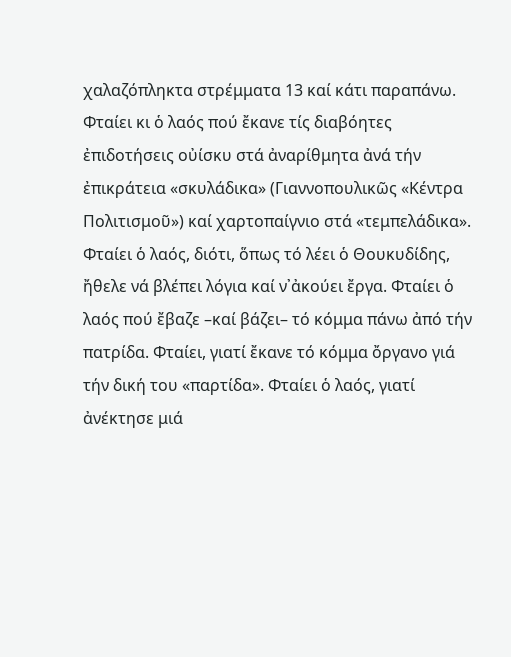χαλαζόπληκτα στρέμματα 13 καί κάτι παραπάνω. Φταίει κι ὁ λαός πού ἔκανε τίς διαβόητες ἐπιδοτήσεις οὐίσκυ στά ἀναρίθμητα ἀνά τήν ἐπικράτεια «σκυλάδικα» (Γιαννοπουλικῶς «Κέντρα Πολιτισμοῦ») καί χαρτοπαίγνιο στά «τεμπελάδικα». Φταίει ὁ λαός, διότι, ὅπως τό λέει ὁ Θουκυδίδης, ἤθελε νά βλέπει λόγια καί ν᾽ἀκούει ἔργα. Φταίει ὁ λαός πού ἔβαζε –καί βάζει– τό κόμμα πάνω ἀπό τήν πατρίδα. Φταίει, γιατί ἔκανε τό κόμμα ὄργανο γιά τήν δική του «παρτίδα». Φταίει ὁ λαός, γιατί ἀνέκτησε μιά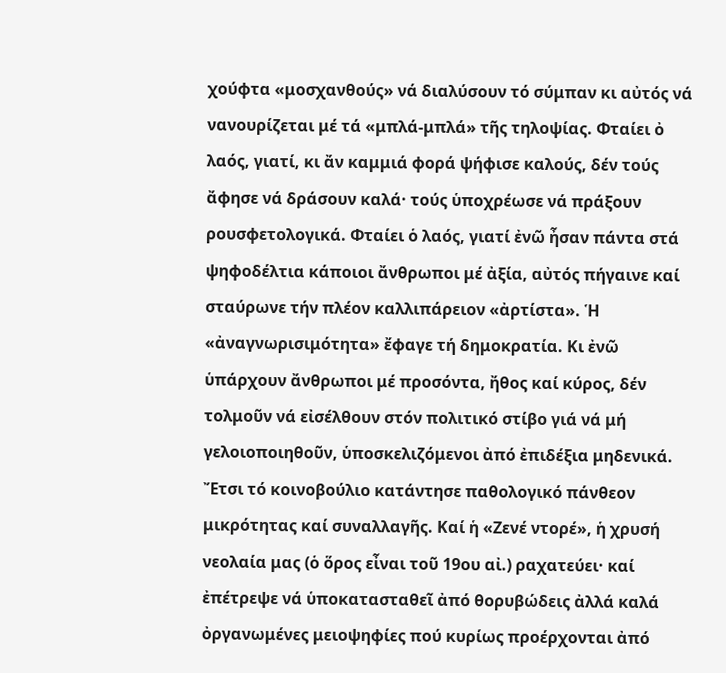χούφτα «μοσχανθούς» νά διαλύσουν τό σύμπαν κι αὐτός νά νανουρίζεται μέ τά «μπλά-μπλά» τῆς τηλοψίας. Φταίει ὀ λαός, γιατί, κι ἄν καμμιά φορά ψήφισε καλούς, δέν τούς ἄφησε νά δράσουν καλά· τούς ὑποχρέωσε νά πράξουν ρουσφετολογικά. Φταίει ὁ λαός, γιατί ἐνῶ ἦσαν πάντα στά ψηφοδέλτια κάποιοι ἄνθρωποι μέ ἀξία, αὐτός πήγαινε καί σταύρωνε τήν πλέον καλλιπάρειον «ἀρτίστα». Ἡ «ἀναγνωρισιμότητα» ἔφαγε τή δημοκρατία. Κι ἐνῶ ὑπάρχουν ἄνθρωποι μέ προσόντα, ἤθος καί κύρος, δέν τολμοῦν νά εἰσέλθουν στόν πολιτικό στίβο γιά νά μή γελοιοποιηθοῦν, ὑποσκελιζόμενοι ἀπό ἐπιδέξια μηδενικά. Ἔτσι τό κοινοβούλιο κατάντησε παθολογικό πάνθεον μικρότητας καί συναλλαγῆς. Καί ἡ «Ζενέ ντορέ», ἡ χρυσή νεολαία μας (ὁ ὅρος εἶναι τοῦ 19ου αἰ.) ραχατεύει· καί ἐπέτρεψε νά ὑποκατασταθεῖ ἀπό θορυβώδεις ἀλλά καλά ὀργανωμένες μειοψηφίες πού κυρίως προέρχονται ἀπό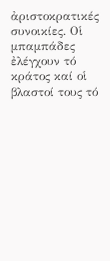ἀριστοκρατικές συνοικίες. Οἱ μπαμπάδες ἐλέγχουν τό κράτος καί οἱ βλαστοί τους τό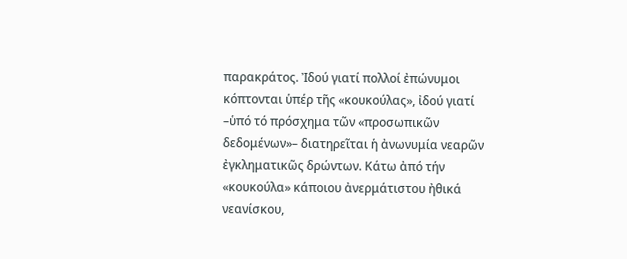παρακράτος. Ἰδού γιατί πολλοί ἐπώνυμοι κόπτονται ὑπέρ τῆς «κουκούλας», ἰδού γιατί –ὑπό τό πρόσχημα τῶν «προσωπικῶν δεδομένων»– διατηρεῖται ἡ ἀνωνυμία νεαρῶν ἐγκληματικῶς δρώντων. Κάτω ἀπό τήν «κουκούλα» κάποιου ἀνερμάτιστου ἠθικά νεανίσκου,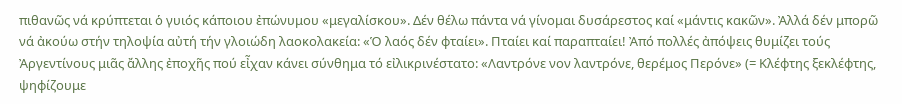πιθανῶς νά κρύπτεται ὁ γυιός κάποιου ἐπώνυμου «μεγαλίσκου». Δέν θέλω πάντα νά γίνομαι δυσάρεστος καί «μάντις κακῶν». Ἀλλά δέν μπορῶ νά ἀκούω στήν τηλοψία αὐτή τήν γλοιώδη λαοκολακεία: «Ὁ λαός δέν φταίει». Πταίει καί παραπταίει! Ἀπό πολλές ἀπόψεις θυμίζει τούς Ἀργεντίνους μιᾶς ἄλλης ἐποχῆς πού εἶχαν κάνει σύνθημα τό εἰλικρινέστατο: «Λαντρόνε νον λαντρόνε, θερέμος Περόνε» (= Κλέφτης ξεκλέφτης, ψηφίζουμε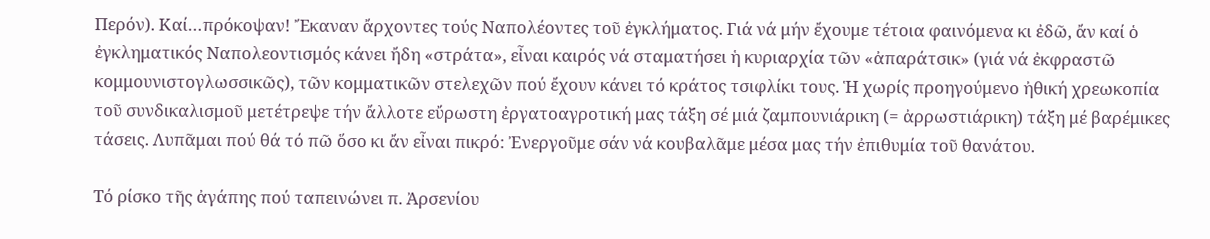Περόν). Καί…πρόκοψαν! Ἔκαναν ἄρχοντες τούς Ναπολέοντες τοῦ ἐγκλήματος. Γιά νά μήν ἔχουμε τέτοια φαινόμενα κι ἐδῶ, ἄν καί ὁ ἐγκληματικός Ναπολεοντισμός κάνει ἤδη «στράτα», εἶναι καιρός νά σταματήσει ἡ κυριαρχία τῶν «ἀπαράτσικ» (γιά νά ἐκφραστῶ κομμουνιστογλωσσικῶς), τῶν κομματικῶν στελεχῶν πού ἔχουν κάνει τό κράτος τσιφλίκι τους. Ἡ χωρίς προηγούμενο ἠθική χρεωκοπία τοῦ συνδικαλισμοῦ μετέτρεψε τήν ἄλλοτε εὔρωστη ἐργατοαγροτική μας τάξη σέ μιά ζαμπουνιάρικη (= ἀρρωστιάρικη) τάξη μέ βαρέμικες τάσεις. Λυπᾶμαι πού θά τό πῶ ὅσο κι ἄν εἶναι πικρό: Ἐνεργοῦμε σάν νά κουβαλᾶμε μέσα μας τήν ἐπιθυμία τοῦ θανάτου.

Τό ρίσκο τῆς ἀγάπης πού ταπεινώνει π. Ἀρσενίου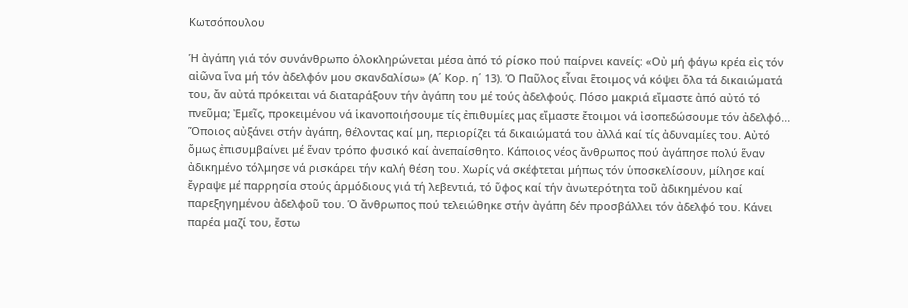Κωτσόπουλου

Ἡ ἀγάπη γιά τόν συνάνθρωπο ὁλοκληρώνεται μέσα ἀπό τό ρίσκο πού παίρνει κανείς: «Οὐ μή φάγω κρέα εἰς τόν αἰῶνα ἵνα μή τόν ἀδελφόν μου σκανδαλίσω» (Α΄ Κορ. η΄ 13). Ὁ Παῦλος εἶναι ἕτοιμος νά κόψει ὅλα τά δικαιώματά του, ἄν αὐτά πρόκειται νά διαταράξουν τήν ἀγάπη του μέ τούς ἀδελφούς. Πόσο μακριά εἴμαστε ἀπό αὐτό τό πνεῦμα; Ἐμεῖς, προκειμένου νά ἱκανοποιήσουμε τίς ἐπιθυμίες μας εἴμαστε ἔτοιμοι νά ἰσοπεδώσουμε τόν ἀδελφό... Ὅποιος αὐξάνει στήν ἀγάπη, θέλοντας καί μη, περιορίζει τά δικαιώματά του ἀλλά καί τίς ἀδυναμίες του. Αὐτό ὅμως ἐπισυμβαίνει μέ ἕναν τρόπο φυσικό καί ἀνεπαίσθητο. Κάποιος νέος ἄνθρωπος πού ἀγάπησε πολύ ἕναν ἀδικημένο τόλμησε νά ρισκάρει τήν καλή θέση του. Χωρίς νά σκέφτεται μήπως τόν ὑποσκελίσουν, μίλησε καί ἔγραψε μέ παρρησία στούς ἁρμόδιους γιά τή λεβεντιά, τό ὕφος καί τήν ἀνωτερότητα τοῦ ἀδικημένου καί παρεξηγημένου ἀδελφοῦ του. Ὁ ἄνθρωπος πού τελειώθηκε στήν ἀγάπη δέν προσβάλλει τόν ἀδελφό του. Κάνει παρέα μαζί του, ἔστω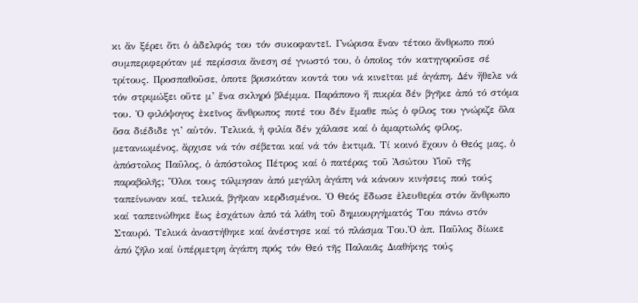κι ἄν ξέρει ὅτι ὁ ἀδελφός του τόν συκοφαντεῖ. Γνώρισα ἕναν τέτοιο ἄνθρωπο πού συμπεριφερόταν μέ περίσσια ἄνεση σέ γνωστό του, ὁ ὁποῖος τόν κατηγοροῦσε σέ τρίτους. Προσπαθοῦσε, ὁποτε βρισκόταν κοντά του νά κινεῖται μέ ἀγάπη. Δέν ἤθελε νά τόν στριμώξει οὔτε μ’ ἕνα σκληρό βλέμμα. Παράπονο ἤ πικρία δέν βγῆκε ἀπό τό στόμα του. Ὁ φιλόψογος ἐκεῖνος ἄνθρωπος ποτέ του δέν ἔμαθε πώς ὁ φίλος του γνώριζε ὅλα ὅσα διέδιδε γι’ αὐτόν. Τελικά, ἡ φιλία δέν χάλασε καί ὁ ἁμαρτωλός φίλος, μετανιωμένος, ἄρχισε νά τόν σέβεται καί νά τόν ἐκτιμᾶ. Τί κοινό ἔχουν ὁ Θεός μας, ὁ ἀπόστολος Παῦλος, ὁ ἀπόστολος Πέτρος καί ὁ πατέρας τοῦ Ἀσώτου Υἱοῦ τῆς παραβολῆς; Ὅλοι τους τόλμησαν ἀπό μεγάλη ἀγάπη νά κάνουν κινήσεις πού τούς ταπείνωναν καί, τελικά, βγῆκαν κερδισμένοι. Ὁ Θεός ἔδωσε ἐλευθερία στόν ἄνθρωπο καί ταπεινώθηκε ἕως ἐσχάτων ἀπό τά λάθη τοῦ δημιουργήματός Του πάνω στόν Σταυρό. Τελικά ἀναστήθηκε καί ἀνέστησε καί τό πλάσμα Του.Ὁ ἀπ. Παῦλος δίωκε ἀπό ζῆλο καί ὑπέρμετρη ἀγάπη πρός τόν Θεό τῆς Παλαιᾶς Διαθήκης τούς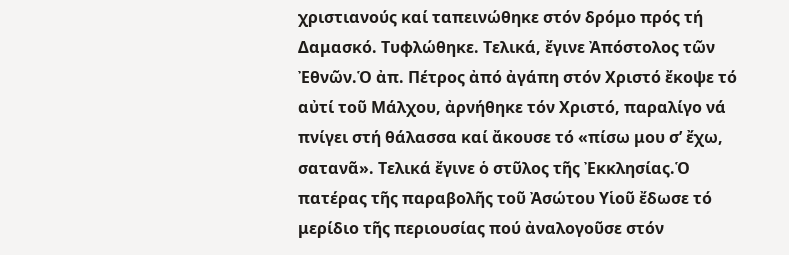χριστιανούς καί ταπεινώθηκε στόν δρόμο πρός τή Δαμασκό. Τυφλώθηκε. Τελικά, ἔγινε Ἀπόστολος τῶν Ἐθνῶν.Ὁ ἀπ. Πέτρος ἀπό ἀγάπη στόν Χριστό ἔκοψε τό αὐτί τοῦ Μάλχου, ἀρνήθηκε τόν Χριστό, παραλίγο νά πνίγει στή θάλασσα καί ἄκουσε τό «πίσω μου σ’ ἔχω, σατανᾶ». Τελικά ἔγινε ὁ στῦλος τῆς Ἐκκλησίας.Ὁ πατέρας τῆς παραβολῆς τοῦ Ἀσώτου Υἱοῦ ἔδωσε τό μερίδιο τῆς περιουσίας πού ἀναλογοῦσε στόν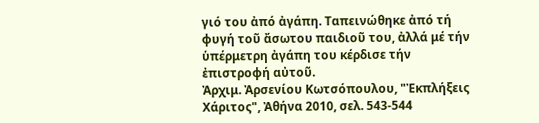γιό του ἀπό ἀγάπη. Ταπεινώθηκε ἀπό τή φυγή τοῦ ἄσωτου παιδιοῦ του, ἀλλά μέ τήν ὑπέρμετρη ἀγάπη του κέρδισε τήν ἐπιστροφή αὐτοῦ.
Ἀρχιμ. Ἀρσενίου Κωτσόπουλου, "Ἐκπλήξεις Χάριτος", Ἀθήνα 2010, σελ. 543-544